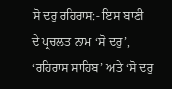ਸੋ ਦਰੁ ਰਹਿਰਾਸ:- ਇਸ ਬਾਣੀ
ਦੇ ਪ੍ਰਚਲਤ ਨਾਮ ‘ਸੋ ਦਰੁ’, ‘ਰਹਿਰਾਸ ਸਾਹਿਬ’ ਅਤੇ ‘ਸੋ ਦਰੁ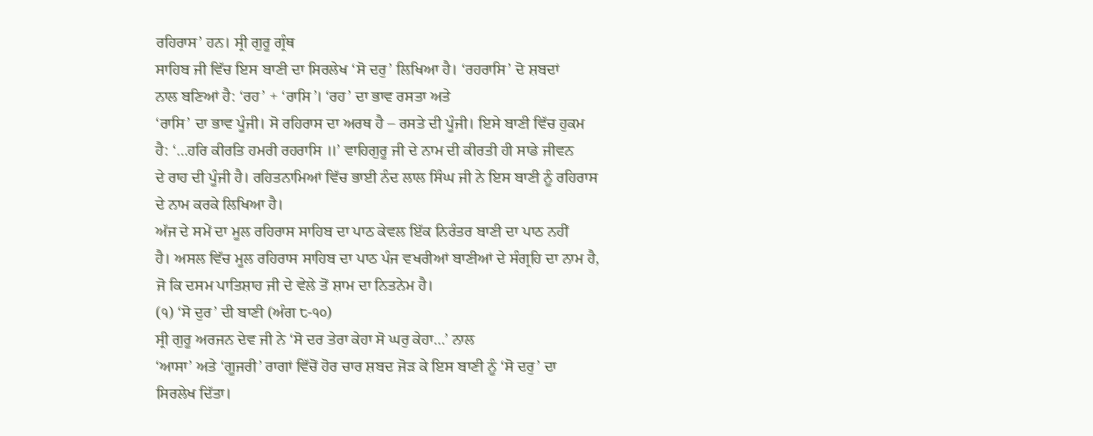ਰਹਿਰਾਸ’ ਹਨ। ਸ੍ਰੀ ਗੁਰੂ ਗ੍ਰੰਥ
ਸਾਹਿਬ ਜੀ ਵਿੱਚ ਇਸ ਬਾਣੀ ਦਾ ਸਿਰਲੇਖ ‘ਸੋ ਦਰੁ’ ਲਿਖਿਆ ਹੈ। ‘ਰਹਰਾਸਿ’ ਦੋ ਸ਼ਬਦਾਂ
ਨਾਲ ਬਣਿਆਂ ਹੈ: ‘ਰਹ’ + ‘ਰਾਸਿ’। ‘ਰਹ’ ਦਾ ਭਾਵ ਰਸਤਾ ਅਤੇ
‘ਰਾਸਿ’ ਦਾ ਭਾਵ ਪੂੰਜੀ। ਸੋ ਰਹਿਰਾਸ ਦਾ ਅਰਥ ਹੈ – ਰਸਤੇ ਦੀ ਪੂੰਜੀ। ਇਸੇ ਬਾਣੀ ਵਿੱਚ ਹੁਕਮ
ਹੈ: ‘…ਹਰਿ ਕੀਰਤਿ ਹਮਰੀ ਰਹਰਾਸਿ ॥’ ਵਾਹਿਗੁਰੂ ਜੀ ਦੇ ਨਾਮ ਦੀ ਕੀਰਤੀ ਹੀ ਸਾਡੇ ਜੀਵਨ
ਦੇ ਰਾਹ ਦੀ ਪੂੰਜੀ ਹੈ। ਰਹਿਤਨਾਮਿਆਂ ਵਿੱਚ ਭਾਈ ਨੰਦ ਲਾਲ ਸਿੰਘ ਜੀ ਨੇ ਇਸ ਬਾਣੀ ਨੂੰ ਰਹਿਰਾਸ
ਦੇ ਨਾਮ ਕਰਕੇ ਲਿਖਿਆ ਹੈ।
ਅੱਜ ਦੇ ਸਮੇਂ ਦਾ ਮੂਲ ਰਹਿਰਾਸ ਸਾਹਿਬ ਦਾ ਪਾਠ ਕੇਵਲ ਇੱਕ ਨਿਰੰਤਰ ਬਾਣੀ ਦਾ ਪਾਠ ਨਹੀਂ
ਹੈ। ਅਸਲ ਵਿੱਚ ਮੂਲ ਰਹਿਰਾਸ ਸਾਹਿਬ ਦਾ ਪਾਠ ਪੰਜ ਵਖਰੀਆਂ ਬਾਣੀਆਂ ਦੇ ਸੰਗ੍ਰਹਿ ਦਾ ਨਾਮ ਹੈ,
ਜੋ ਕਿ ਦਸਮ ਪਾਤਿਸ਼ਾਹ ਜੀ ਦੇ ਵੇਲੇ ਤੋਂ ਸ਼ਾਮ ਦਾ ਨਿਤਨੇਮ ਹੈ।
(੧) ‘ਸੋ ਦੁਰ’ ਦੀ ਬਾਣੀ (ਅੰਗ ੮-੧੦)
ਸ੍ਰੀ ਗੁਰੂ ਅਰਜਨ ਦੇਵ ਜੀ ਨੇ ‘ਸੋ ਦਰ ਤੇਰਾ ਕੇਹਾ ਸੋ ਘਰੁ ਕੇਹਾ…’ ਨਾਲ
‘ਆਸਾ’ ਅਤੇ ‘ਗੂਜਰੀ’ ਰਾਗਾਂ ਵਿੱਚੋਂ ਹੋਰ ਚਾਰ ਸ਼ਬਦ ਜੋੜ ਕੇ ਇਸ ਬਾਣੀ ਨੂੰ ‘ਸੋ ਦਰੁ’ ਦਾ
ਸਿਰਲੇਖ ਦਿੱਤਾ।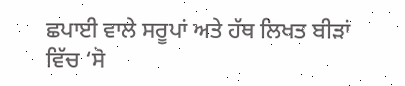ਛਪਾਈ ਵਾਲੇ ਸਰੂਪਾਂ ਅਤੇ ਹੱਥ ਲਿਖਤ ਬੀੜਾਂ ਵਿੱਚ ‘ਸੋ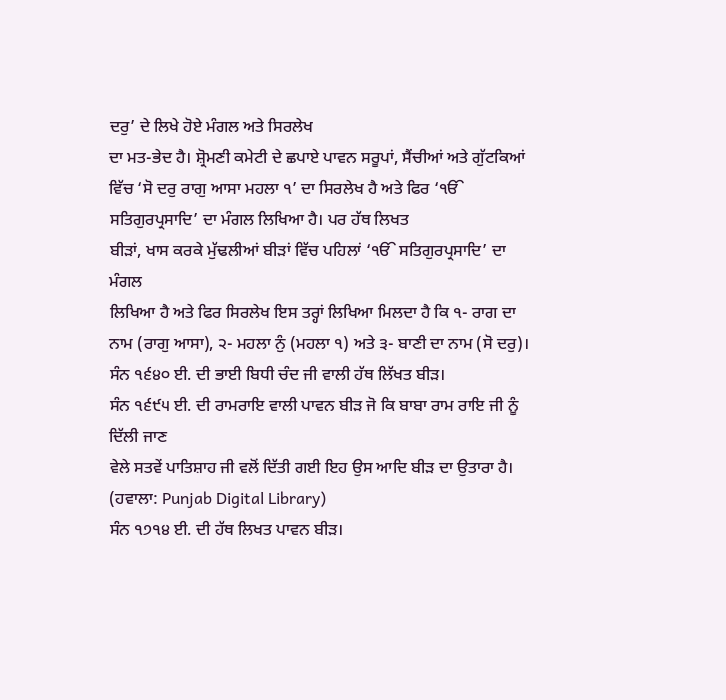ਦਰੁ’ ਦੇ ਲਿਖੇ ਹੋਏ ਮੰਗਲ ਅਤੇ ਸਿਰਲੇਖ
ਦਾ ਮਤ-ਭੇਦ ਹੈ। ਸ਼੍ਰੋਮਣੀ ਕਮੇਟੀ ਦੇ ਛਪਾਏ ਪਾਵਨ ਸਰੂਪਾਂ, ਸੈਂਚੀਆਂ ਅਤੇ ਗੁੱਟਕਿਆਂ ਵਿੱਚ ‘ਸੋ ਦਰੁ ਰਾਗੁ ਆਸਾ ਮਹਲਾ ੧’ ਦਾ ਸਿਰਲੇਖ ਹੈ ਅਤੇ ਫਿਰ ‘ੴ ਸਤਿਗੁਰਪ੍ਰਸਾਦਿ’ ਦਾ ਮੰਗਲ ਲਿਖਿਆ ਹੈ। ਪਰ ਹੱਥ ਲਿਖਤ
ਬੀੜਾਂ, ਖਾਸ ਕਰਕੇ ਮੁੱਢਲੀਆਂ ਬੀੜਾਂ ਵਿੱਚ ਪਹਿਲਾਂ ‘ੴ ਸਤਿਗੁਰਪ੍ਰਸਾਦਿ’ ਦਾ ਮੰਗਲ
ਲਿਖਿਆ ਹੈ ਅਤੇ ਫਿਰ ਸਿਰਲੇਖ ਇਸ ਤਰ੍ਹਾਂ ਲਿਖਿਆ ਮਿਲਦਾ ਹੈ ਕਿ ੧- ਰਾਗ ਦਾ ਨਾਮ (ਰਾਗੁ ਆਸਾ), ੨- ਮਹਲਾ ਨੁੰ (ਮਹਲਾ ੧) ਅਤੇ ੩- ਬਾਣੀ ਦਾ ਨਾਮ (ਸੋ ਦਰੁ)।
ਸੰਨ ੧੬੪੦ ਈ. ਦੀ ਭਾਈ ਬਿਧੀ ਚੰਦ ਜੀ ਵਾਲੀ ਹੱਥ ਲਿੱਖਤ ਬੀੜ।
ਸੰਨ ੧੬੯੫ ਈ. ਦੀ ਰਾਮਰਾਇ ਵਾਲੀ ਪਾਵਨ ਬੀੜ ਜੋ ਕਿ ਬਾਬਾ ਰਾਮ ਰਾਇ ਜੀ ਨੂੰ ਦਿੱਲੀ ਜਾਣ
ਵੇਲੇ ਸਤਵੇਂ ਪਾਤਿਸ਼ਾਹ ਜੀ ਵਲੋਂ ਦਿੱਤੀ ਗਈ ਇਹ ਉਸ ਆਦਿ ਬੀੜ ਦਾ ਉਤਾਰਾ ਹੈ। (ਹਵਾਲਾ: Punjab Digital Library)
ਸੰਨ ੧੭੧੪ ਈ. ਦੀ ਹੱਥ ਲਿਖਤ ਪਾਵਨ ਬੀੜ।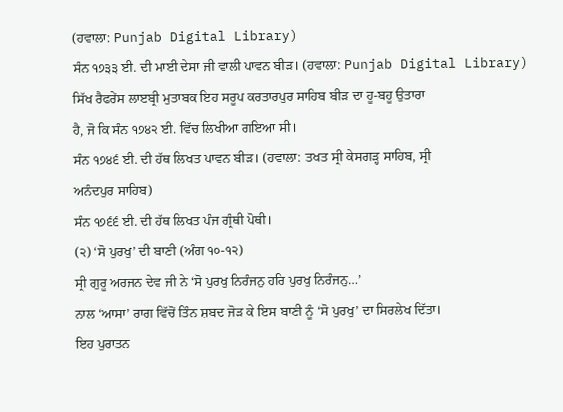(ਹਵਾਲਾ: Punjab Digital Library)
ਸੰਨ ੧੭੩੩ ਈ. ਦੀ ਮਾਈ ਦੇਸਾ ਜੀ ਵਾਲੀ ਪਾਵਨ ਬੀੜ। (ਹਵਾਲਾ: Punjab Digital Library)
ਸਿੱਖ ਰੈਫਰੇਂਸ ਲਾੲਬ੍ਰੀ ਮੁਤਾਬਕ ਇਹ ਸਰੂਪ ਕਰਤਾਰਪੁਰ ਸਾਹਿਬ ਬੀੜ ਦਾ ਹੂ-ਬਹੂ ਉਤਾਰਾ
ਹੈ, ਜੋ ਕਿ ਸੰਨ ੧੭੪੨ ਈ. ਵਿੱਚ ਲਿਖੀਆ ਗਇਆ ਸੀ।
ਸੰਨ ੧੭੪੬ ਈ. ਦੀ ਹੱਥ ਲਿਖਤ ਪਾਵਨ ਬੀੜ। (ਹਵਾਲਾ: ਤਖਤ ਸ੍ਰੀ ਕੇਸਗੜ੍ਹ ਸਾਹਿਬ, ਸ੍ਰੀ
ਅਨੰਦਪੁਰ ਸਾਹਿਬ)
ਸੰਨ ੧੭੬੬ ਈ. ਦੀ ਹੱਥ ਲਿਖਤ ਪੰਜ ਗ੍ਰੰਥੀ ਪੋਥੀ।
(੨) ‘ਸੋ ਪੁਰਖੁ’ ਦੀ ਬਾਣੀ (ਅੰਗ ੧੦-੧੨)
ਸ੍ਰੀ ਗੁਰੂ ਅਰਜਨ ਦੇਵ ਜੀ ਨੇ ‘ਸੋ ਪੁਰਖੁ ਨਿਰੰਜਨੁ ਹਰਿ ਪੁਰਖੁ ਨਿਰੰਜਨੁ…’
ਨਾਲ ‘ਆਸਾ’ ਰਾਗ ਵਿੱਚੋਂ ਤਿੰਨ ਸ਼ਬਦ ਜੋੜ ਕੇ ਇਸ ਬਾਣੀ ਨੂੰ ‘ਸੋ ਪੁਰਖੁ’ ਦਾ ਸਿਰਲੇਖ ਦਿੱਤਾ।
ਇਹ ਪੁਰਾਤਨ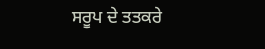ਸਰੂਪ ਦੇ ਤਤਕਰੇ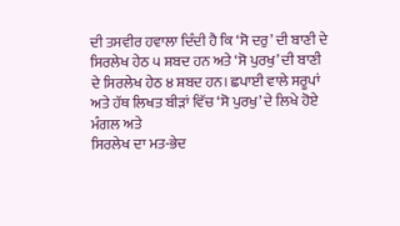ਦੀ ਤਸਵੀਰ ਹਵਾਲਾ ਦਿੰਦੀ ਹੈ ਕਿ ‘ਸੋ ਦਰੁ’ ਦੀ ਬਾਣੀ ਦੇ
ਸਿਰਲੇਖ ਹੇਠ ੫ ਸ਼ਬਦ ਹਨ ਅਤੇ ‘ਸੋ ਪੁਰਖੁ’ ਦੀ ਬਾਣੀ ਦੇ ਸਿਰਲੇਖ ਹੇਠ ੪ ਸ਼ਬਦ ਹਨ। ਛਪਾਈ ਵਾਲੇ ਸਰੂਪਾਂ ਅਤੇ ਹੱਥ ਲਿਖਤ ਬੀੜਾਂ ਵਿੱਚ ‘ਸੋ ਪੁਰਖੁ’ ਦੇ ਲਿਖੇ ਹੋਏ ਮੰਗਲ ਅਤੇ
ਸਿਰਲੇਖ ਦਾ ਮਤ-ਭੇਦ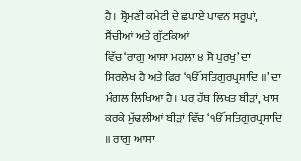ਹੈ। ਸ਼੍ਰੋਮਣੀ ਕਮੇਟੀ ਦੇ ਛਪਾਏ ਪਾਵਨ ਸਰੂਪਾਂ, ਸੈਂਚੀਆਂ ਅਤੇ ਗੁੱਟਕਿਆਂ
ਵਿੱਚ ‘ਰਾਗੁ ਆਸਾ ਮਹਲਾ ੪ ਸੋ ਪੁਰਖੁ’ ਦਾ ਸਿਰਲੇਖ ਹੈ ਅਤੇ ਫਿਰ ‘ੴ ਸਤਿਗੁਰਪ੍ਰਸਾਦਿ ॥’ ਦਾ ਮੰਗਲ ਲਿਖਿਆ ਹੈ। ਪਰ ਹੱਥ ਲਿਖਤ ਬੀੜਾਂ, ਖਾਸ ਕਰਕੇ ਮੁੱਢਲੀਆਂ ਬੀੜਾਂ ਵਿੱਚ ‘ੴ ਸਤਿਗੁਰਪ੍ਰਸਾਦਿ ॥ ਰਾਗੁ ਆਸਾ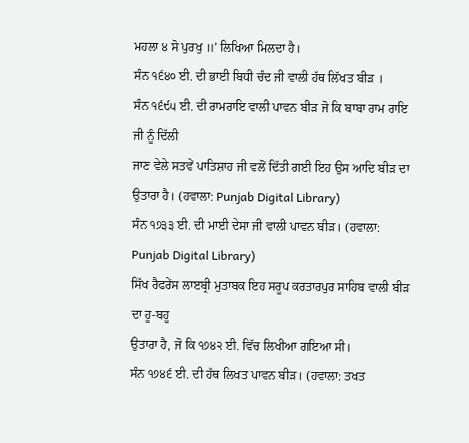ਮਹਲਾ ੪ ਸੋ ਪੁਰਖੁ ॥’ ਲਿਖਿਆ ਮਿਲਦਾ ਹੈ।
ਸੰਨ ੧੬੪੦ ਈ. ਦੀ ਭਾਈ ਬਿਧੀ ਚੰਦ ਜੀ ਵਾਲੀ ਹੱਥ ਲਿੱਖਤ ਬੀੜ ।
ਸੰਨ ੧੬੯੫ ਈ. ਦੀ ਰਾਮਰਾਇ ਵਾਲੀ ਪਾਵਨ ਬੀੜ ਜੋ ਕਿ ਬਾਬਾ ਰਾਮ ਰਾਇ ਜੀ ਨੂੰ ਦਿੱਲੀ
ਜਾਣ ਵੇਲੇ ਸਤਵੇਂ ਪਾਤਿਸ਼ਾਹ ਜੀ ਵਲੋਂ ਦਿੱਤੀ ਗਈ ਇਹ ਉਸ ਆਦਿ ਬੀੜ ਦਾ ਉਤਾਰਾ ਹੈ। (ਹਵਾਲਾ: Punjab Digital Library)
ਸੰਨ ੧੭੩੩ ਈ. ਦੀ ਮਾਈ ਦੇਸਾ ਜੀ ਵਾਲੀ ਪਾਵਨ ਬੀੜ। (ਹਵਾਲਾ: Punjab Digital Library)
ਸਿੱਖ ਰੈਫਰੇਂਸ ਲਾੲਬ੍ਰੀ ਮੁਤਾਬਕ ਇਹ ਸਰੂਪ ਕਰਤਾਰਪੁਰ ਸਾਹਿਬ ਵਾਲੀ ਬੀੜ ਦਾ ਹੂ-ਬਹੂ
ਉਤਾਰਾ ਹੈ, ਜੋ ਕਿ ੧੭੪੨ ਈ. ਵਿੱਚ ਲਿਖੀਆ ਗਇਆ ਸੀ।
ਸੰਨ ੧੭੪੬ ਈ. ਦੀ ਹੱਥ ਲਿਖਤ ਪਾਵਨ ਬੀੜ। (ਹਵਾਲਾ: ਤਖਤ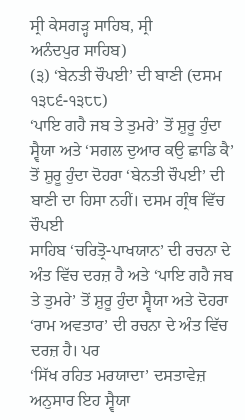ਸ੍ਰੀ ਕੇਸਗੜ੍ਹ ਸਾਹਿਬ, ਸ੍ਰੀ
ਅਨੰਦਪੁਰ ਸਾਹਿਬ)
(੩) ‘ਬੇਨਤੀ ਚੌਪਈ’ ਦੀ ਬਾਣੀ (ਦਸਮ ੧੩੮੬-੧੩੮੮)
‘ਪਾਇ ਗਹੈ ਜਬ ਤੇ ਤੁਮਰੇ’ ਤੋਂ ਸ਼ੁਰੂ ਹੁੰਦਾ ਸ੍ਵੈਯਾ ਅਤੇ ‘ਸਗਲ ਦੁਆਰ ਕਉ ਛਾਡਿ ਕੈ’ ਤੋਂ ਸ਼ੁਰੂ ਹੁੰਦਾ ਦੋਹਰਾ ‘ਬੇਨਤੀ ਚੌਪਈ’ ਦੀ ਬਾਣੀ ਦਾ ਹਿਸਾ ਨਹੀਂ। ਦਸਮ ਗ੍ਰੰਥ ਵਿੱਚ ਚੌਪਈ
ਸਾਹਿਬ ‘ਚਰਿਤ੍ਰੋ-ਪਾਖਯਾਨ’ ਦੀ ਰਚਨਾ ਦੇ ਅੰਤ ਵਿੱਚ ਦਰਜ਼ ਹੈ ਅਤੇ ‘ਪਾਇ ਗਹੈ ਜਬ ਤੇ ਤੁਮਰੇ’ ਤੋਂ ਸ਼ੁਰੂ ਹੁੰਦਾ ਸ੍ਵੈਯਾ ਅਤੇ ਦੋਹਰਾ ‘ਰਾਮ ਅਵਤਾਰ’ ਦੀ ਰਚਨਾ ਦੇ ਅੰਤ ਵਿੱਚ ਦਰਜ਼ ਹੈ। ਪਰ
‘ਸਿੱਖ ਰਹਿਤ ਮਰਯਾਦਾ’ ਦਸਤਾਵੇਜ਼ ਅਨੁਸਾਰ ਇਹ ਸ੍ਵੈਯਾ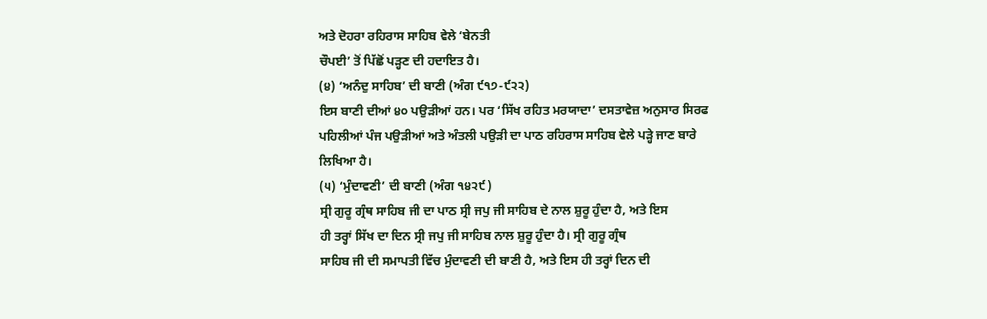ਅਤੇ ਦੋਹਰਾ ਰਹਿਰਾਸ ਸਾਹਿਬ ਵੇਲੇ ‘ਬੇਨਤੀ
ਚੌਪਈ’ ਤੋਂ ਪਿੱਛੋਂ ਪੜ੍ਹਣ ਦੀ ਹਦਾਇਤ ਹੈ।
(੪) ‘ਅਨੰਦੁ ਸਾਹਿਬ’ ਦੀ ਬਾਣੀ (ਅੰਗ ੯੧੭-੯੨੨)
ਇਸ ਬਾਣੀ ਦੀਆਂ ੪੦ ਪਉੜੀਆਂ ਹਨ। ਪਰ ‘ਸਿੱਖ ਰਹਿਤ ਮਰਯਾਦਾ’ ਦਸਤਾਵੇਜ਼ ਅਨੁਸਾਰ ਸਿਰਫ
ਪਹਿਲੀਆਂ ਪੰਜ ਪਉੜੀਆਂ ਅਤੇ ਅੰਤਲੀ ਪਉੜੀ ਦਾ ਪਾਠ ਰਹਿਰਾਸ ਸਾਹਿਬ ਵੇਲੇ ਪੜ੍ਹੇ ਜਾਣ ਬਾਰੇ
ਲਿਖਿਆ ਹੈ।
(੫) ‘ਮੁੰਦਾਵਣੀ’ ਦੀ ਬਾਣੀ (ਅੰਗ ੧੪੨੯)
ਸ੍ਰੀ ਗੁਰੂ ਗ੍ਰੰਥ ਸਾਹਿਬ ਜੀ ਦਾ ਪਾਠ ਸ੍ਰੀ ਜਪੁ ਜੀ ਸਾਹਿਬ ਦੇ ਨਾਲ ਸ਼ੁਰੂ ਹੁੰਦਾ ਹੈ, ਅਤੇ ਇਸ
ਹੀ ਤਰ੍ਹਾਂ ਸਿੱਖ ਦਾ ਦਿਨ ਸ੍ਰੀ ਜਪੁ ਜੀ ਸਾਹਿਬ ਨਾਲ ਸ਼ੁਰੂ ਹੁੰਦਾ ਹੈ। ਸ੍ਰੀ ਗੁਰੂ ਗ੍ਰੰਥ
ਸਾਹਿਬ ਜੀ ਦੀ ਸਮਾਪਤੀ ਵਿੱਚ ਮੁੰਦਾਵਣੀ ਦੀ ਬਾਣੀ ਹੈ, ਅਤੇ ਇਸ ਹੀ ਤਰ੍ਹਾਂ ਦਿਨ ਦੀ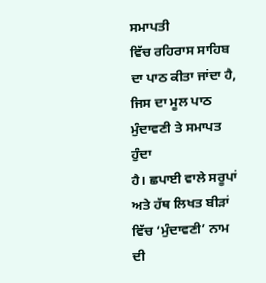ਸਮਾਪਤੀ
ਵਿੱਚ ਰਹਿਰਾਸ ਸਾਹਿਬ ਦਾ ਪਾਠ ਕੀਤਾ ਜਾਂਦਾ ਹੈ, ਜਿਸ ਦਾ ਮੂਲ ਪਾਠ ਮੁੰਦਾਵਣੀ ਤੇ ਸਮਾਪਤ ਹੁੰਦਾ
ਹੈ। ਛਪਾਈ ਵਾਲੇ ਸਰੂਪਾਂ ਅਤੇ ਹੱਥ ਲਿਖਤ ਬੀੜਾਂ ਵਿੱਚ ‘ਮੁੰਦਾਵਣੀ’ ਨਾਮ ਦੀ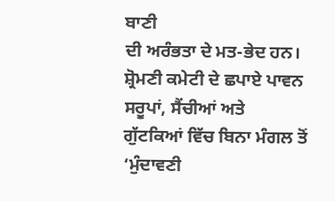ਬਾਣੀ
ਦੀ ਅਰੰਭਤਾ ਦੇ ਮਤ-ਭੇਦ ਹਨ। ਸ਼੍ਰੋਮਣੀ ਕਮੇਟੀ ਦੇ ਛਪਾਏ ਪਾਵਨ ਸਰੂਪਾਂ, ਸੈਂਚੀਆਂ ਅਤੇ
ਗੁੱਟਕਿਆਂ ਵਿੱਚ ਬਿਨਾ ਮੰਗਲ ਤੋਂ ‘ਮੁੰਦਾਵਣੀ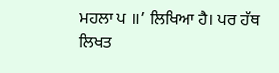ਮਹਲਾ ਪ ॥’ ਲਿਖਿਆ ਹੈ। ਪਰ ਹੱਥ ਲਿਖਤ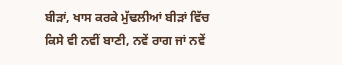ਬੀੜਾਂ, ਖਾਸ ਕਰਕੇ ਮੁੱਢਲੀਆਂ ਬੀੜਾਂ ਵਿੱਚ ਕਿਸੇ ਵੀ ਨਵੀਂ ਬਾਣੀ, ਨਵੇਂ ਰਾਗ ਜਾਂ ਨਵੇਂ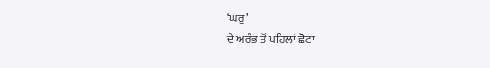‘ਘਰੁ’
ਦੇ ਅਰੰਭ ਤੋਂ ਪਹਿਲਾਂ ਛੋਟਾ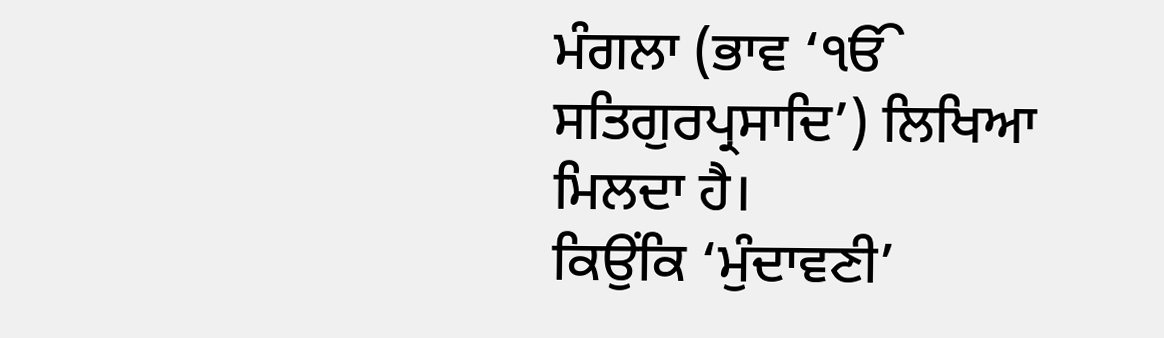ਮੰਗਲਾ (ਭਾਵ ‘ੴ ਸਤਿਗੁਰਪ੍ਰਸਾਦਿ’) ਲਿਖਿਆ ਮਿਲਦਾ ਹੈ।
ਕਿਉਂਕਿ ‘ਮੁੰਦਾਵਣੀ’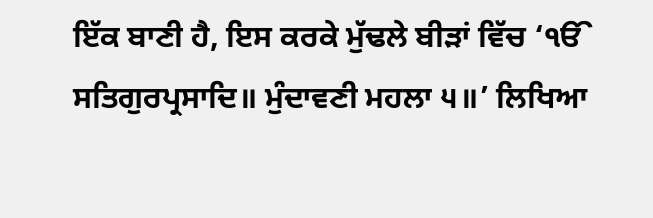ਇੱਕ ਬਾਣੀ ਹੈ, ਇਸ ਕਰਕੇ ਮੁੱਢਲੇ ਬੀੜਾਂ ਵਿੱਚ ‘ੴ ਸਤਿਗੁਰਪ੍ਰਸਾਦਿ॥ ਮੁੰਦਾਵਣੀ ਮਹਲਾ ੫॥’ ਲਿਖਿਆ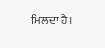ਮਿਲਦਾ ਹੈ।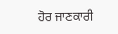ਹੋਰ ਜਾਣਕਾਰੀ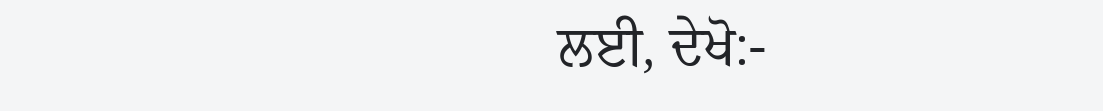ਲਈ, ਦੇਖੋ:-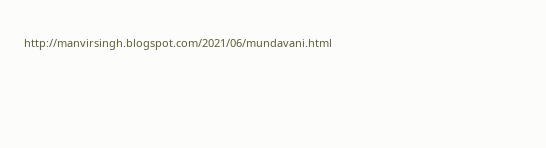http://manvirsingh.blogspot.com/2021/06/mundavani.html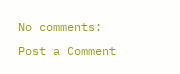No comments:
Post a Comment